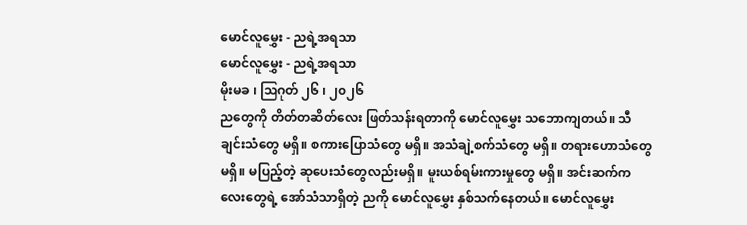မောင်လူမွှေး - ညရဲ့အရသာ
မောင်လူမွှေး - ညရဲ့အရသာ
မိုးမခ ၊ ဩဂုတ် ၂၆ ၊ ၂၀၂၆
ညတွေကို တိတ်တဆိတ်လေး ဖြတ်သန်းရတာကို မောင်လူမွှေး သဘောကျတယ်။ သီချင်းသံတွေ မရှိ။ စကားပြောသံတွေ မရှိ။ အသံချဲ့စက်သံတွေ မရှိ။ တရားဟောသံတွေ မရှိ။ မပြည့်တဲ့ ဆုပေးသံတွေလည်းမရှိ။ မူးယစ်ရမ်းကားမှုတွေ မရှိ။ အင်းဆက်ကလေးတွေရဲ့ အော်သံသာရှိတဲ့ ညကို မောင်လူမွှေး နှစ်သက်နေတယ်။ မောင်လူမွှေး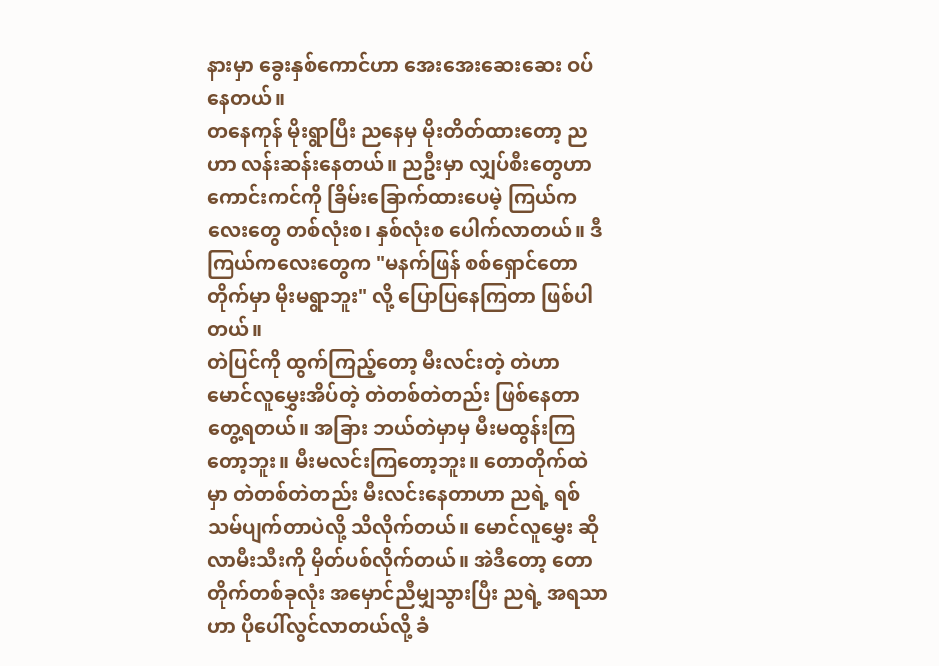နားမှာ ခွေးနှစ်ကောင်ဟာ အေးအေးဆေးဆေး ဝပ်နေတယ်။
တနေကုန် မိုးရွာပြီး ညနေမှ မိုးတိတ်ထားတော့ ညဟာ လန်းဆန်းနေတယ်။ ညဦးမှာ လျှပ်စီးတွေဟာ ကောင်းကင်ကို ခြိမ်းခြောက်ထားပေမဲ့ ကြယ်ကလေးတွေ တစ်လုံးစ၊ နှစ်လုံးစ ပေါက်လာတယ်။ ဒီကြယ်ကလေးတွေက "မနက်ဖြန် စစ်ရှောင်တောတိုက်မှာ မိုးမရွာဘူး" လို့ ပြောပြနေကြတာ ဖြစ်ပါတယ်။
တဲပြင်ကို ထွက်ကြည့်တော့ မီးလင်းတဲ့ တဲဟာ မောင်လူမွှေးအိပ်တဲ့ တဲတစ်တဲတည်း ဖြစ်နေတာ တွေ့ရတယ်။ အခြား ဘယ်တဲမှာမှ မီးမထွန်းကြတော့ဘူး။ မီးမလင်းကြတော့ဘူး။ တောတိုက်ထဲမှာ တဲတစ်တဲတည်း မီးလင်းနေတာဟာ ညရဲ့ ရစ်သမ်ပျက်တာပဲလို့ သိလိုက်တယ်။ မောင်လူမွှေး ဆိုလာမီးသီးကို မှိတ်ပစ်လိုက်တယ်။ အဲဒီတော့ တောတိုက်တစ်ခုလုံး အမှောင်ညီမျှသွားပြီး ညရဲ့ အရသာဟာ ပိုပေါ်လွင်လာတယ်လို့ ခံ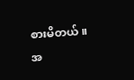စားမိတယ်။
အ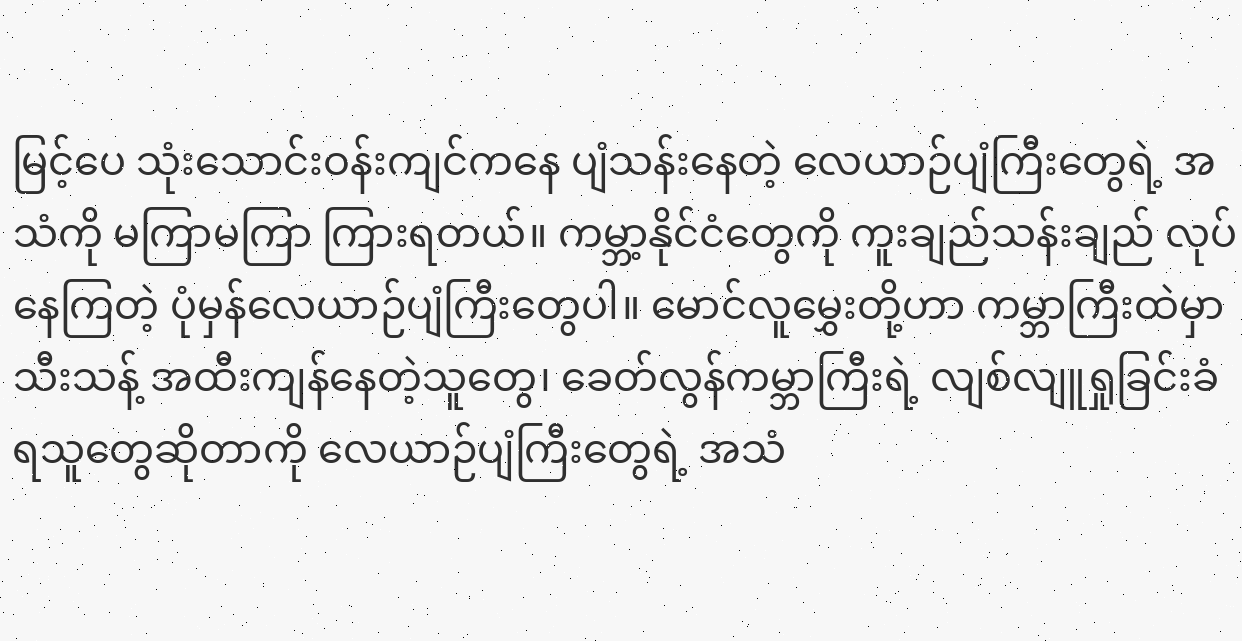မြင့်ပေ သုံးသောင်းဝန်းကျင်ကနေ ပျံသန်းနေတဲ့ လေယာဉ်ပျံကြီးတွေရဲ့ အသံကို မကြာမကြာ ကြားရတယ်။ ကမ္ဘာ့နိုင်ငံတွေကို ကူးချည်သန်းချည် လုပ်နေကြတဲ့ ပုံမှန်လေယာဉ်ပျံကြီးတွေပါ။ မောင်လူမွှေးတို့ဟာ ကမ္ဘာကြီးထဲမှာ သီးသန့် အထီးကျန်နေတဲ့သူတွေ၊ ခေတ်လွန်ကမ္ဘာကြီးရဲ့ လျစ်လျူရှုခြင်းခံရသူတွေဆိုတာကို လေယာဉ်ပျံကြီးတွေရဲ့ အသံ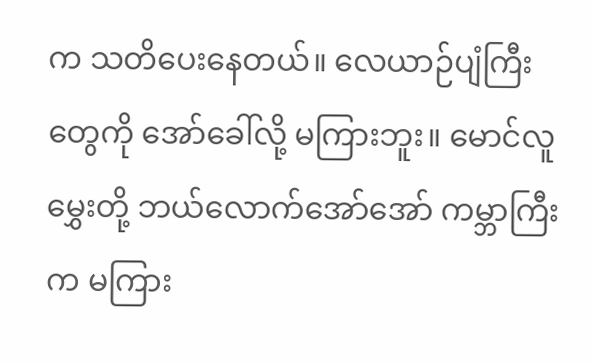က သတိပေးနေတယ်။ လေယာဉ်ပျံကြီးတွေကို အော်ခေါ်လို့ မကြားဘူး။ မောင်လူမွှေးတို့ ဘယ်လောက်အော်အော် ကမ္ဘာကြီးက မကြား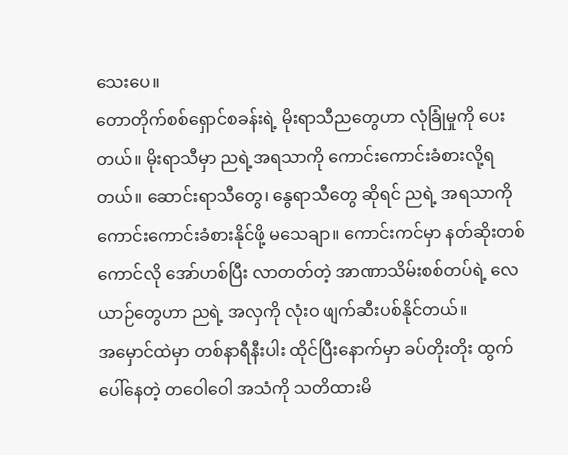သေးပေ။
တောတိုက်စစ်ရှောင်စခန်းရဲ့ မိုးရာသီညတွေဟာ လုံခြုံမှုကို ပေးတယ်။ မိုးရာသီမှာ ညရဲ့အရသာကို ကောင်းကောင်းခံစားလို့ရတယ်။ ဆောင်းရာသီတွေ၊ နွေရာသီတွေ ဆိုရင် ညရဲ့ အရသာကို ကောင်းကောင်းခံစားနိုင်ဖို့ မသေချာ။ ကောင်းကင်မှာ နတ်ဆိုးတစ်ကောင်လို အော်ဟစ်ပြီး လာတတ်တဲ့ အာဏာသိမ်းစစ်တပ်ရဲ့ လေယာဉ်တွေဟာ ညရဲ့ အလှကို လုံးဝ ဖျက်ဆီးပစ်နိုင်တယ်။
အမှောင်ထဲမှာ တစ်နာရီနီးပါး ထိုင်ပြီးနောက်မှာ ခပ်တိုးတိုး ထွက်ပေါ်နေတဲ့ တဝေါဝေါ အသံကို သတိထားမိ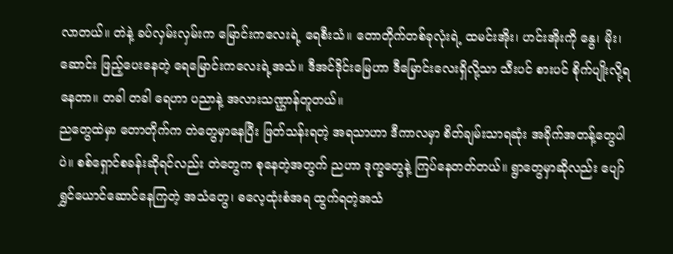လာတယ်။ တဲနဲ့ ခပ်လှမ်းလှမ်းက မြောင်းကလေးရဲ့ ရေစီးသံ။ တောတိုက်တစ်ခုလုံးရဲ့ ထမင်းအိုး၊ ဟင်းအိုးကို နွေ၊ မိုး၊ ဆောင်း ဖြည့်ပေးနေတဲ့ ရေမြောင်းကလေးရဲ့အသံ။ ဒီအင်ဒိုင်းမြေဟာ ဒီမြောင်းလေးရှိလို့သာ သီးပင် စားပင် စိုက်ပျိုးလို့ရနေတာ။ တခါ တခါ ရေဟာ ပညာနဲ့ အလားသဏ္ဌာန်တူတယ်။
ညတွေထဲမှာ တောတိုက်က တဲတွေမှာနေပြီး ဖြတ်သန်းရတဲ့ အရသာဟာ ဒီကာလမှာ စိတ်ချမ်းသာရဆုံး အခိုက်အတန့်တွေပါပဲ။ စစ်ရှောင်စခန်းဆိုရင်လည်း တဲတွေက စုနေတဲ့အတွက် ညဟာ ဒုက္ခတွေနဲ့ ကြပ်နေတတ်တယ်။ ရွာတွေမှာဆိုလည်း ပျော်ရွှင်ယောင်ဆောင်နေကြတဲ့ အသံတွေ၊ ဓလေ့ထုံးစံအရ ထွက်ရတဲ့အသံ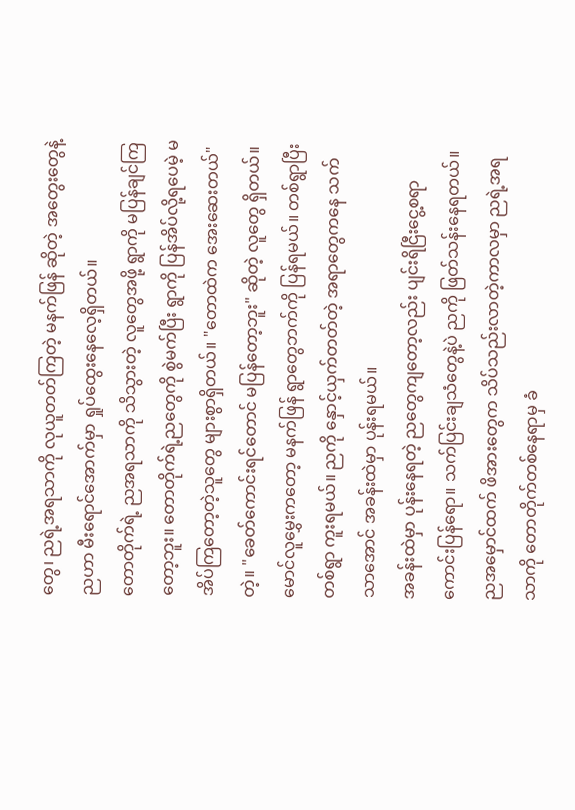တွေ၊ ညရဲ့အရသာကို လုယူတတ်ကြတဲ့ မနက်ဖြန် ဆိုတဲ့ အတွေးတွေနဲ့ ညဟာ မီးရောင်အောက်မှာ ရှုပ်ထွေးနေလေ့ရှိတယ်။
တောတိုက်ရဲ့ ညအရသာကို သိသွားတဲ့ လူတွေအဖို့ ရွာကို မပြန်ချင်ကြတော့ဘူး။ တောတိုက်ရဲ့ညတွေကို စွဲမက်ပြီး ရွာကို ပြန်အိပ်လို့ရပေမဲ့ မအိပ်ကြတော့တဲ့သူတွေ များစွာရှိတယ်။ "တောထဲက အေးဆေးတယ်" တဲ့။ "ခေတ်ကောင်းရင်တောင် မပြန်တော့ဘူး" ဆိုတဲ့ လူတွေ ရှိတယ်။ မောင်လူမွှေးကတော့ မနက်ဖြန် ရွာတွေဘက်ကို ပြန်ရမယ်။ တစ်ရွာပြီး တစ်ရွာ ကူးရမယ်။ ညကို နှောင့်ယှက်တတ်တဲ့ အရာတွေကနေ သက်သာအောင် အခန်းထဲမှာ ပုန်းရမယ်။
အခန်းထဲမှာ ပုန်းနေရတဲ့ ညတွေကျတော့လည်း ပျင်းရိငြီးငွေ့စရာ ကောင်းပြန်ရော။ သက်ပြင်းချသံတွေနဲ့ပဲ ညကို ဖြတ်သန်းနေရတယ်။ ညအမှောင်ထက် ဖိအားတွေက သိပ်သည်းလာတဲ့ကာလမှာ ညရဲ့အရသာကို တောတိုက်တစ်နေရာမှ ခံ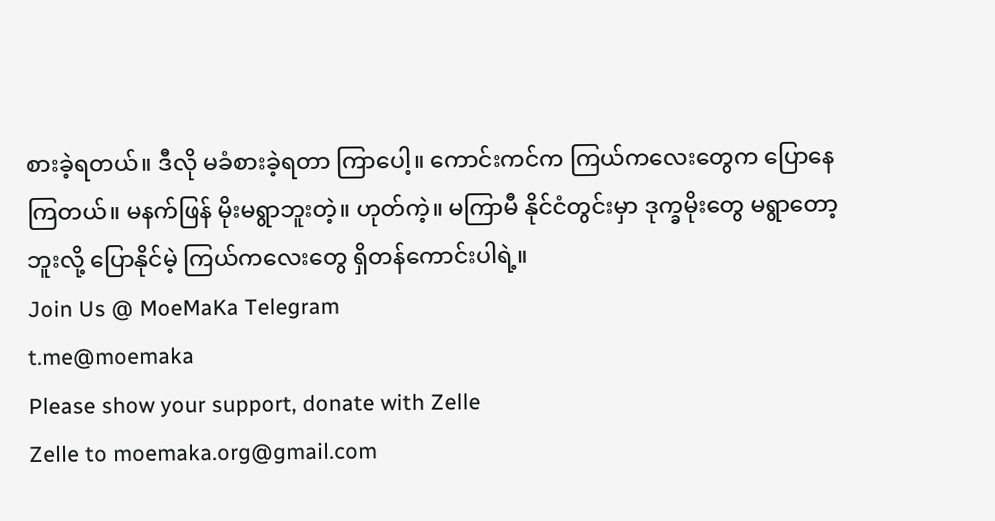စားခဲ့ရတယ်။ ဒီလို မခံစားခဲ့ရတာ ကြာပေါ့။ ကောင်းကင်က ကြယ်ကလေးတွေက ပြောနေကြတယ်။ မနက်ဖြန် မိုးမရွာဘူးတဲ့။ ဟုတ်ကဲ့။ မကြာမီ နိုင်ငံတွင်းမှာ ဒုက္ခမိုးတွေ မရွာတော့ဘူးလို့ ပြောနိုင်မဲ့ ကြယ်ကလေးတွေ ရှိတန်ကောင်းပါရဲ့။
Join Us @ MoeMaKa Telegram
t.me@moemaka
Please show your support, donate with Zelle
Zelle to moemaka.org@gmail.com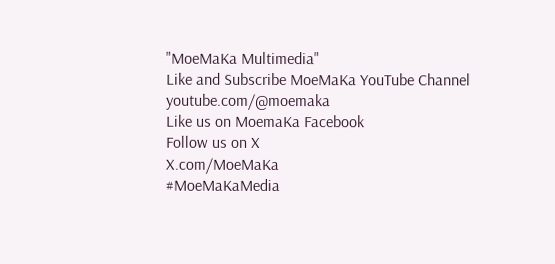"MoeMaKa Multimedia"
Like and Subscribe MoeMaKa YouTube Channel
youtube.com/@moemaka
Like us on MoemaKa Facebook
Follow us on X
X.com/MoeMaKa
#MoeMaKaMedia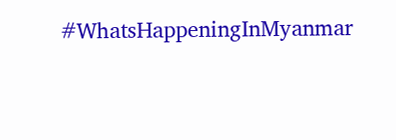#WhatsHappeningInMyanmar